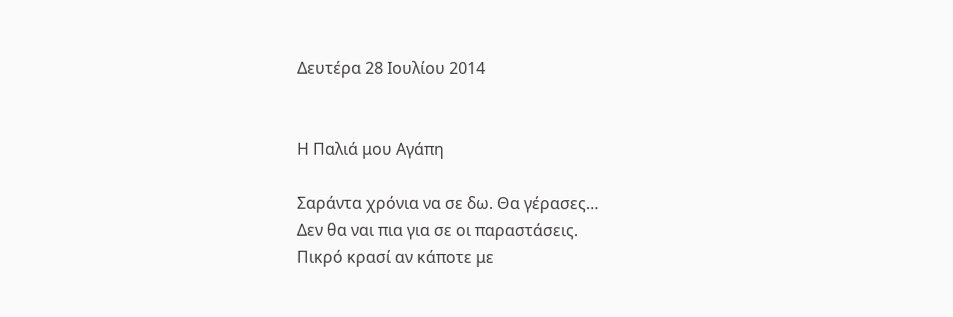Δευτέρα 28 Ιουλίου 2014


Η Παλιά μου Αγάπη

Σαράντα χρόνια να σε δω. Θα γέρασες…
Δεν θα ναι πια για σε οι παραστάσεις.
Πικρό κρασί αν κάποτε με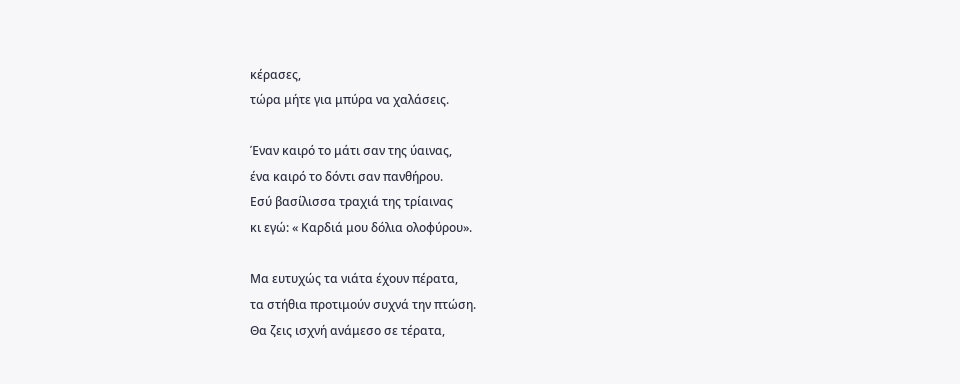κέρασες,
τώρα μήτε για μπύρα να χαλάσεις.

Έναν καιρό το μάτι σαν της ύαινας,
ένα καιρό το δόντι σαν πανθήρου.
Εσύ βασίλισσα τραχιά της τρίαινας
κι εγώ: « Καρδιά μου δόλια ολοφύρου».

Μα ευτυχώς τα νιάτα έχουν πέρατα,
τα στήθια προτιμούν συχνά την πτώση.
Θα ζεις ισχνή ανάμεσο σε τέρατα,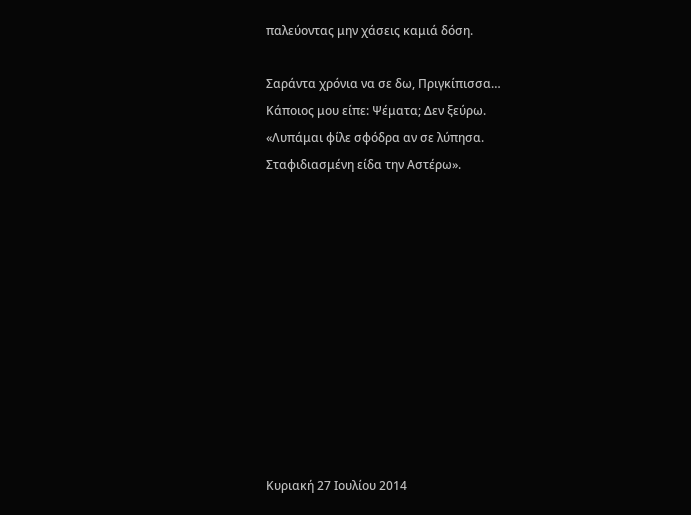παλεύοντας μην χάσεις καμιά δόση.

Σαράντα χρόνια να σε δω, Πριγκίπισσα…
Κάποιος μου είπε: Ψέματα; Δεν ξεύρω.
«Λυπάμαι φίλε σφόδρα αν σε λύπησα.
Σταφιδιασμένη είδα την Αστέρω».











Κυριακή 27 Ιουλίου 2014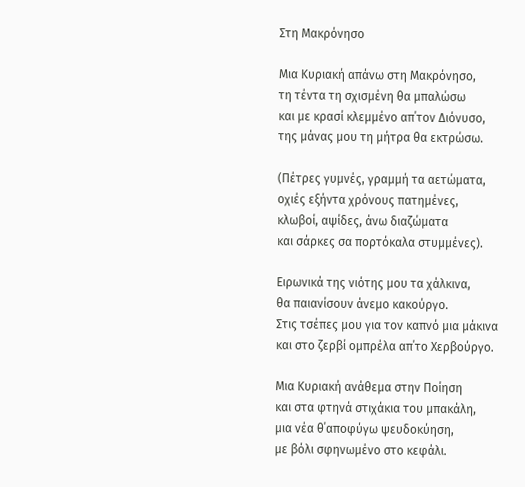Στη Μακρόνησο

Μια Κυριακή απάνω στη Μακρόνησο,
τη τέντα τη σχισμένη θα μπαλώσω
και με κρασί κλεμμένο απ΄τον Διόνυσο,
της μάνας μου τη μήτρα θα εκτρώσω.

(Πέτρες γυμνές, γραμμή τα αετώματα,
οχιές εξήντα χρόνους πατημένες,
κλωβοί, αψίδες, άνω διαζώματα
και σάρκες σα πορτόκαλα στυμμένες).

Ειρωνικά της νιότης μου τα χάλκινα,
θα παιανίσουν άνεμο κακούργο.
Στις τσέπες μου για τον καπνό μια μάκινα
και στο ζερβί ομπρέλα απ΄το Χερβούργο.

Μια Κυριακή ανάθεμα στην Ποίηση
και στα φτηνά στιχάκια του μπακάλη,
μια νέα θ΄αποφύγω ψευδοκύηση,
με βόλι σφηνωμένο στο κεφάλι.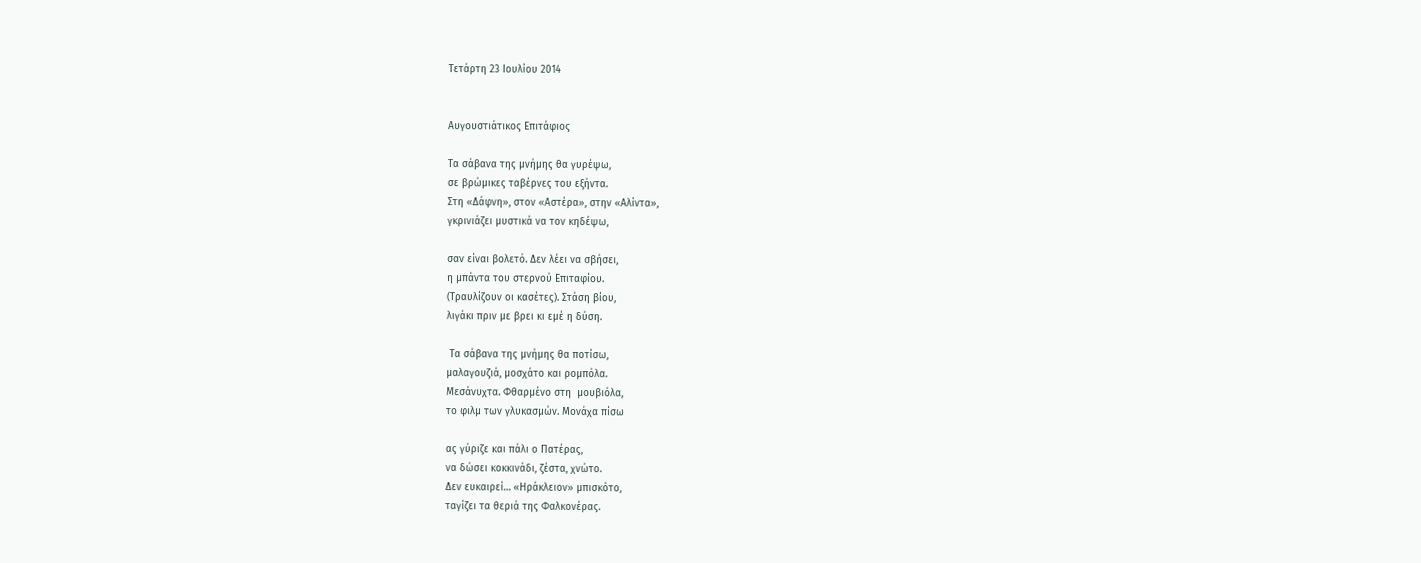Τετάρτη 23 Ιουλίου 2014


Αυγουστιάτικος Επιτάφιος

Τα σάβανα της μνήμης θα γυρέψω,
σε βρώμικες ταβέρνες του εξήντα.
Στη «Δάφνη», στον «Αστέρα», στην «Αλίντα»,
γκρινιάζει μυστικά να τον κηδέψω,

σαν είναι βολετό. Δεν λέει να σβήσει,
η μπάντα του στερνού Επιταφίου.
(Τραυλίζουν οι κασέτες). Στάση βίου,
λιγάκι πριν με βρει κι εμέ η δύση.

 Τα σάβανα της μνήμης θα ποτίσω,
μαλαγουζιά, μοσχάτο και ρομπόλα.
Μεσάνυχτα. Φθαρμένo στη  μουβιόλα,
τo φιλμ των γλυκασμών. Μονάχα πίσω

ας γύριζε και πάλι ο Πατέρας,
να δώσει κοκκινάδι, ζέστα, χνώτο.
Δεν ευκαιρεί… «Ηράκλειον» μπισκότο,
ταγίζει τα θεριά της Φαλκονέρας.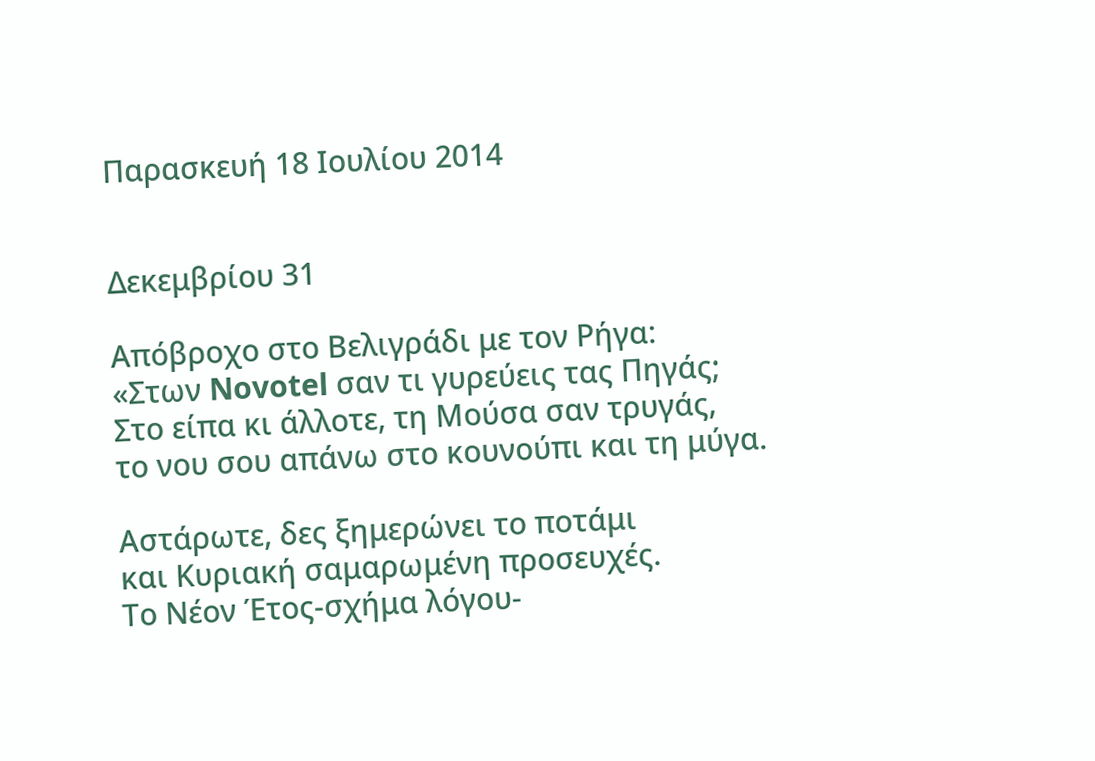Παρασκευή 18 Ιουλίου 2014


Δεκεμβρίου 31

Απόβροχο στο Βελιγράδι με τον Ρήγα:
«Στων Novotel σαν τι γυρεύεις τας Πηγάς;
Στο είπα κι άλλοτε, τη Μούσα σαν τρυγάς,
το νου σου απάνω στο κουνούπι και τη μύγα.

Αστάρωτε, δες ξημερώνει το ποτάμι
και Κυριακή σαμαρωμένη προσευχές.
Το Νέον Έτος-σχήμα λόγου-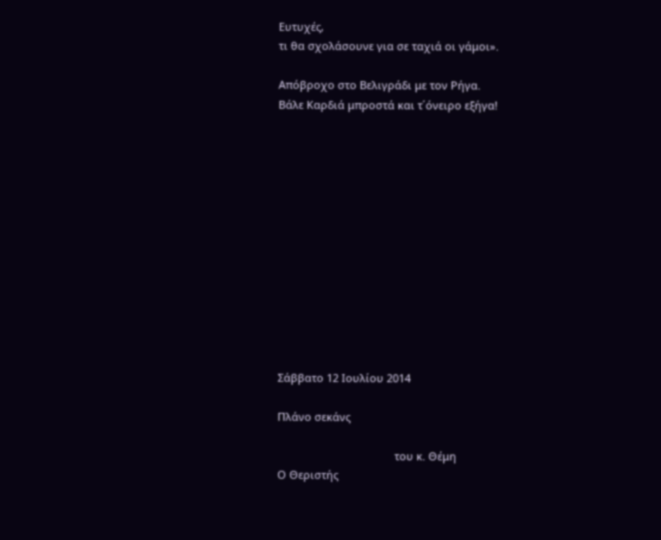Ευτυχές,
τι θα σχολάσουνε για σε ταχιά οι γάμοι».

Απόβροχο στο Βελιγράδι με τον Ρήγα.
Βάλε Καρδιά μπροστά και τ΄όνειρο εξήγα!













Σάββατο 12 Ιουλίου 2014

Πλάνο σεκάνς

                                       του κ. Θέμη
Ο Θεριστής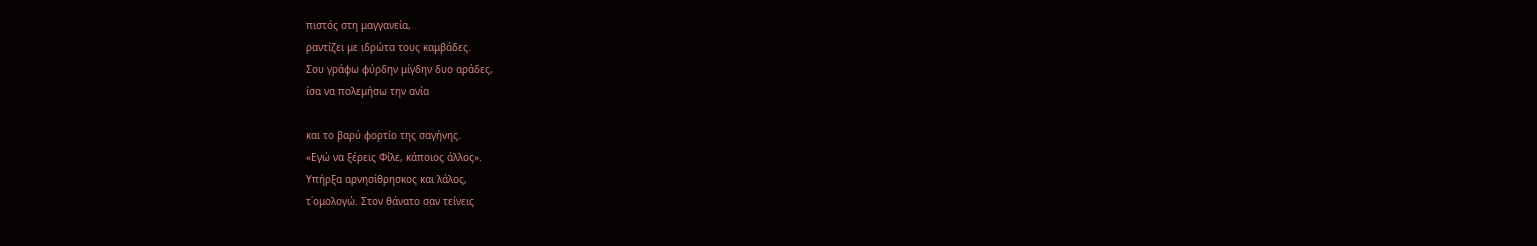πιστός στη μαγγανεία,
ραντίζει με ιδρώτα τους καμβάδες.
Σου γράφω φύρδην μίγδην δυο αράδες,
ίσα να πολεμήσω την ανία

και το βαρύ φορτίο της σαγήνης.
«Εγώ να ξέρεις Φίλε, κάποιος άλλος».
Υπήρξα αρνησίθρησκος και λάλος,
τ΄ομολογώ. Στον θάνατο σαν τείνεις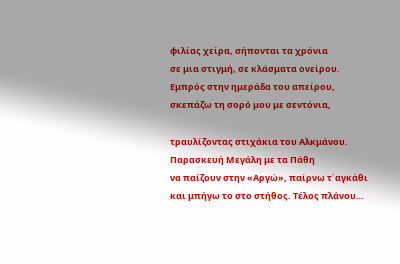φιλίας χείρα, σήπονται τα χρόνια
σε μια στιγμή, σε κλάσματα ονείρου.
Εμπρός στην ημεράδα του απείρου,
σκεπάζω τη σορό μου με σεντόνια,

τραυλίζοντας στιχάκια του Αλκμάνου.
Παρασκευή Μεγάλη με τα Πάθη
να παίζουν στην «Αργώ», παίρνω τ΄αγκάθι
και μπήγω το στο στήθος. Τέλος πλάνου…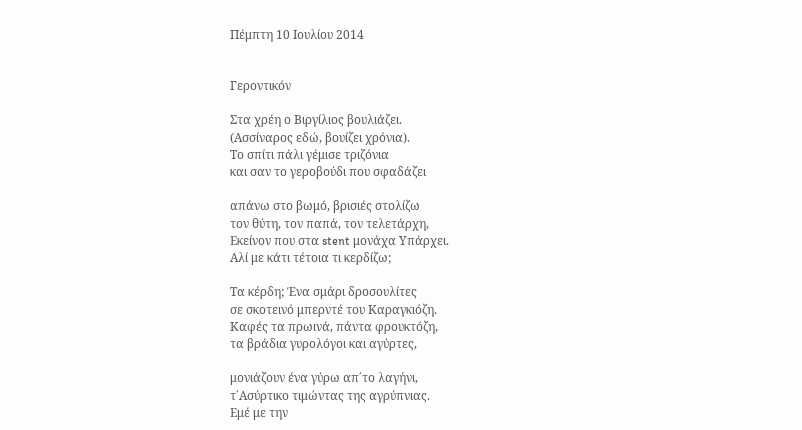Πέμπτη 10 Ιουλίου 2014


Γεροντικόν

Στα χρέη ο Βιργίλιος βουλιάζει.
(Ασσίναρος εδώ, βουίζει χρόνια).
Το σπίτι πάλι γέμισε τριζόνια
και σαν το γεροβούδι που σφαδάζει

απάνω στο βωμό, βρισιές στολίζω
τον θύτη, τον παπά, τον τελετάρχη,
Εκείνον που στα stent μονάχα Υπάρχει.
Αλί με κάτι τέτοια τι κερδίζω;

Τα κέρδη; Ένα σμάρι δροσουλίτες
σε σκοτεινό μπερντέ του Καραγκιόζη.
Καφές τα πρωινά, πάντα φρουκτόζη,
τα βράδια γυρολόγοι και αγύρτες,

μονιάζουν ένα γύρω απ΄το λαγήνι,
τ΄Ασύρτικο τιμώντας της αγρύπνιας.
Εμέ με την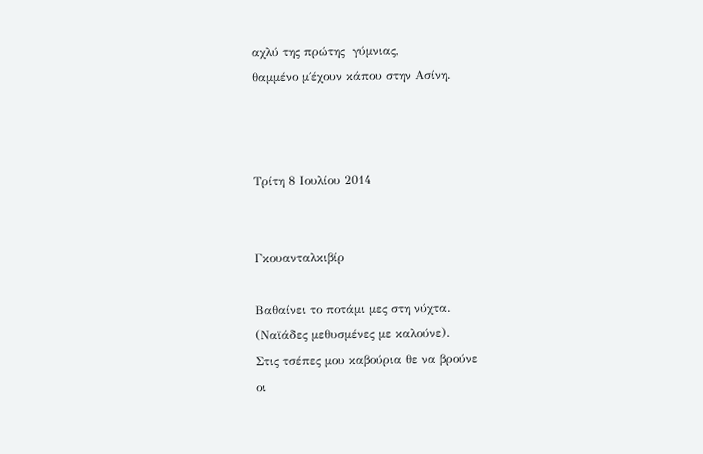αχλύ της πρώτης  γύμνιας,
θαμμένο μ΄έχουν κάπου στην Ασίνη.



Τρίτη 8 Ιουλίου 2014


Γκουανταλκιβίρ

Βαθαίνει το ποτάμι μες στη νύχτα.
(Ναϊάδες μεθυσμένες με καλούνε).
Στις τσέπες μου καβούρια θε να βρούνε
οι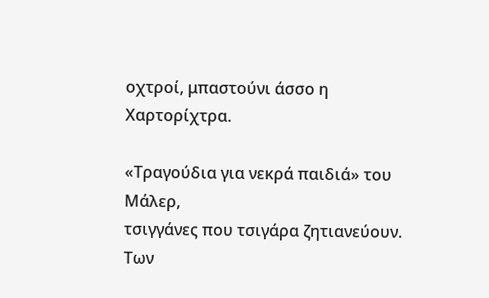οχτροί, μπαστούνι άσσο η Χαρτορίχτρα.

«Τραγούδια για νεκρά παιδιά» του Μάλερ,
τσιγγάνες που τσιγάρα ζητιανεύουν.
Των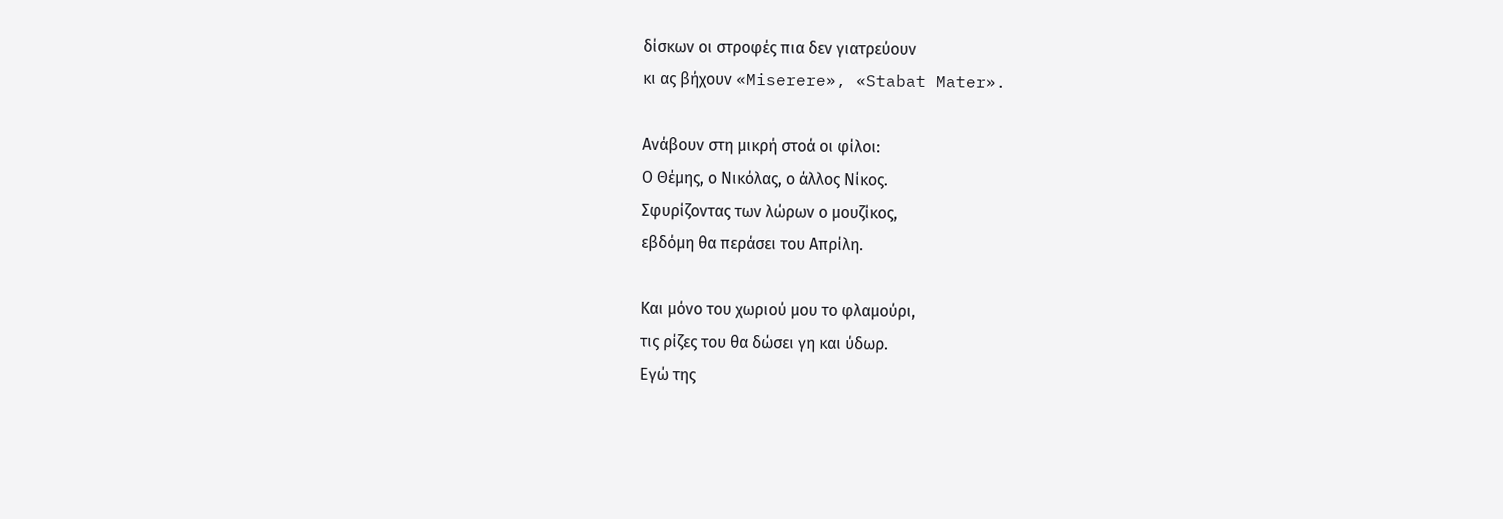δίσκων οι στροφές πια δεν γιατρεύουν
κι ας βήχουν «Miserere», «Stabat Mater».

Ανάβουν στη μικρή στοά οι φίλοι:
Ο Θέμης, ο Νικόλας, ο άλλος Νίκος.
Σφυρίζοντας των λώρων ο μουζίκος,
εβδόμη θα περάσει του Απρίλη.

Και μόνο του χωριού μου το φλαμούρι,
τις ρίζες του θα δώσει γη και ύδωρ.
Εγώ της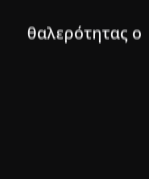θαλερότητας ο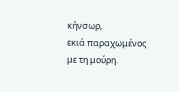κήνσωρ,
εκιά παραχωμένος με τη μούρη.